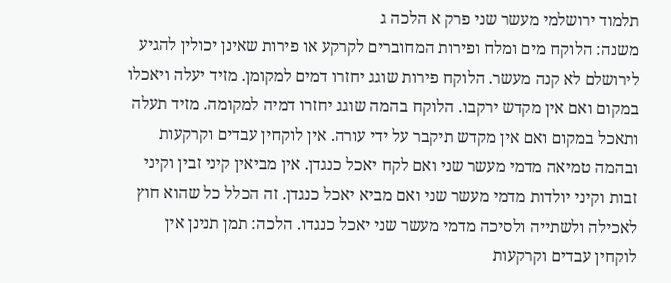תלמוד ירושלמי מעשר שני פרק א הלכה ג
משנה: הלוקח מים ומלח ופירות המחוברים לקרקע או פירות שאינן יכולין להגיע לירושלם לא קנה מעשר. הלוקח פירות שוגג יחזרו דמים למקומן. מזיד יעלה ויאכלו במקום ואם אין מקדש ירקבו. הלוקח בהמה שוגג יחזרו דמיה למקומה. מזיד תעלה ותאכל במקום ואם אין מקדש תיקבר על ידי עורה. אין לוקחין עבדים וקרקעות ובהמה טמיאה מדמי מעשר שני ואם לקח יאכל כנגדן. אין מביאין קיני זבין וקיני זבות וקיני יולדות מדמי מעשר שני ואם מביא יאכל כנגדן. זה הכלל כל שהוא חוץ לאכילה ולשתייה ולסיכה מדמי מעשר שני יאכל כנגדו. הלכה: תמן תנינן אין לוקחין עבדים וקרקעות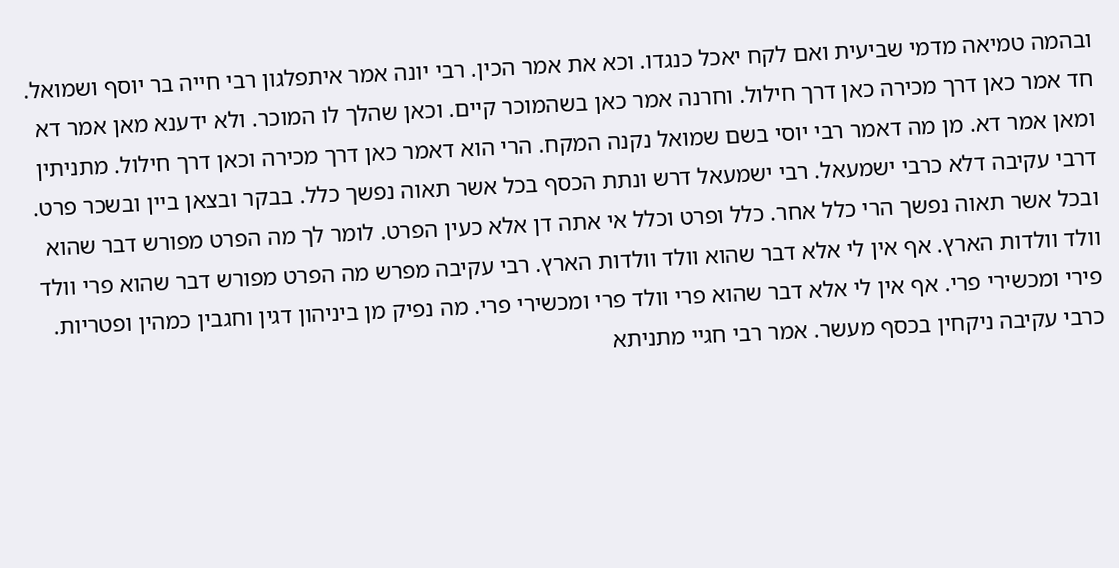ובהמה טמיאה מדמי שביעית ואם לקח יאכל כנגדו. וכא את אמר הכין. רבי יונה אמר איתפלגון רבי חייה בר יוסף ושמואל. חד אמר כאן דרך מכירה כאן דרך חילול. וחרנה אמר כאן בשהמוכר קיים. וכאן שהלך לו המוכר. ולא ידענא מאן אמר דא ומאן אמר דא. מן מה דאמר רבי יוסי בשם שמואל נקנה המקח. הרי הוא דאמר כאן דרך מכירה וכאן דרך חילול. מתניתין דרבי עקיבה דלא כרבי ישמעאל. רבי ישמעאל דרש ונתת הכסף בכל אשר תאוה נפשך כלל. בבקר ובצאן ביין ובשכר פרט. ובכל אשר תאוה נפשך הרי כלל אחר. כלל ופרט וכלל אי אתה דן אלא כעין הפרט. לומר לך מה הפרט מפורש דבר שהוא וולד וולדות הארץ. אף אין לי אלא דבר שהוא וולד וולדות הארץ. רבי עקיבה מפרש מה הפרט מפורש דבר שהוא פרי וולד פירי ומכשירי פרי. אף אין לי אלא דבר שהוא פרי וולד פרי ומכשירי פרי. מה נפיק מן ביניהון דגין וחגבין כמהין ופטריות. כרבי עקיבה ניקחין בכסף מעשר. אמר רבי חגיי מתניתא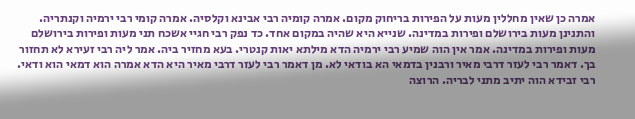אמרה כן שאין מחללין מעות על הפירות בריחוק מקום. אמרה קומיה רבי אבינא וקלסיה. אמרה קומי רבי ירמיה וקנתריה. והתנינן מעות בירושלם ופירות במדינה. שנייא היא שהיה במקום אחד. כד נפק רבי חגיי אשכח תני מעות ופירות בירושלם מעות ופירות במדינה. אמר אין הוה שמיע רבי ירמיה הדא מילתא יאות קנטרי. בעא מחזיר ביה. אמר ליה רבי זעירא לא תחזור בך. דאמר רבי לעזר דרבי מאיר ורבנין בדמאי הא בודאי לא. מן דאמר רבי לעזר דרבי מאיר היא הדא אמרה הוא דמאי הוא ודאי. רבי זבידא הוה יתיב מתני לבריה. הרוצה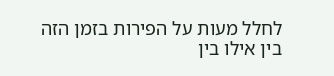לחלל מעות על הפירות בזמן הזה בין אילו בין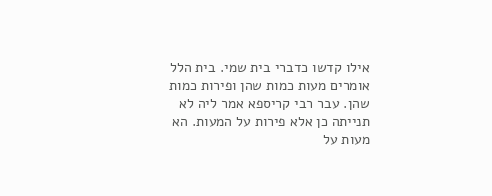אילו קדשו כדברי בית שמי. בית הלל אומרים מעות כמות שהן ופירות כמות שהן. עבר רבי קריספא אמר ליה לא תנייתה כן אלא פירות על המעות. הא מעות על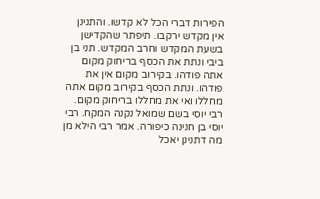הפירות דברי הכל לא קדשו. והתנינן אין מקדש ירקבו. תיפתר שהקדישן בשעת המקדש וחרב המקדש. תני בן ביבי ונתת את הכסף בריחוק מקום אתה פודהו. בקירוב מקום אין את פודהו. ונתת הכסף בקירוב מקום אתה מחללו ואי את מחללו בריחוק מקום. רבי יוסי בשם שמואל נקנה המקח. רבי יוסי בן חנינה כיפורה. אמר רבי הילא מן מה דתנינן יאכל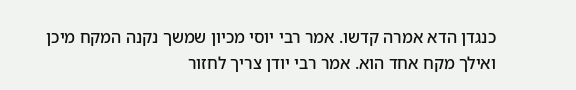כנגדן הדא אמרה קדשו. אמר רבי יוסי מכיון שמשך נקנה המקח מיכן ואילך מקח אחד הוא. אמר רבי יודן צריך לחזור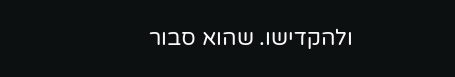ולהקדישו. שהוא סבור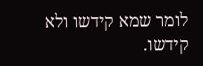לומר שמא קידשו ולא קידשו.